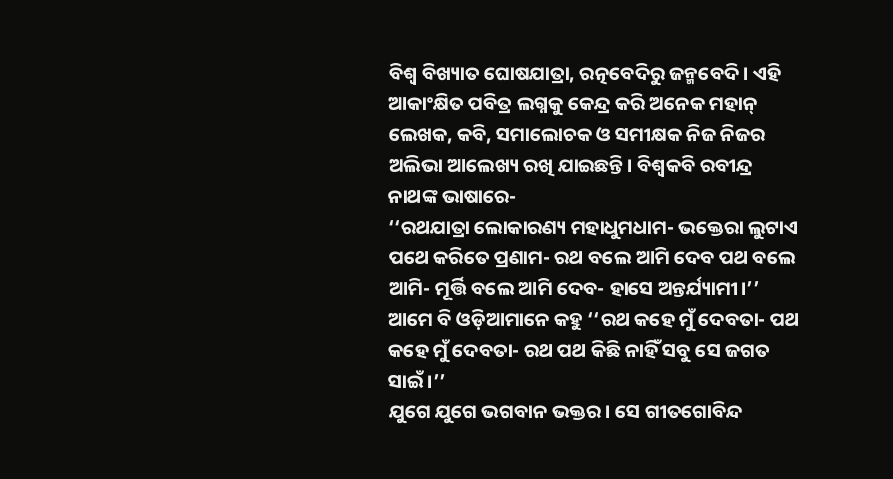ବିଶ୍ୱ ବିଖ୍ୟାତ ଘୋଷଯାତ୍ରା, ରତ୍ନବେଦିରୁ ଜନ୍ମବେଦି। ଏହି ଆକାଂକ୍ଷିତ ପବିତ୍ର ଲଗ୍ନକୁ କେନ୍ଦ୍ର କରି ଅନେକ ମହାନ୍ ଲେଖକ, କବି, ସମାଲୋଚକ ଓ ସମୀକ୍ଷକ ନିଜ ନିଜର ଅଲିଭା ଆଲେଖ୍ୟ ରଖି ଯାଇଛନ୍ତି। ବିଶ୍ୱକବି ରବୀନ୍ଦ୍ର ନାଥଙ୍କ ଭାଷାରେ-
‘‘ରଥଯାତ୍ରା ଲୋକାରଣ୍ୟ ମହାଧୁମଧାମ- ଭକ୍ତେରା ଲୁଟାଏ ପଥେ କରିତେ ପ୍ରଣାମ- ରଥ ବଲେ ଆମି ଦେବ ପଥ ବଲେ ଆମି- ମୂର୍ତ୍ତି ବଲେ ଆମି ଦେବ- ହାସେ ଅନ୍ତର୍ଯ୍ୟାମୀ।’’
ଆମେ ବି ଓଡ଼ିଆମାନେ କହୁ ‘‘ରଥ କହେ ମୁଁ ଦେବତା- ପଥ କହେ ମୁଁ ଦେବତା- ରଥ ପଥ କିଛି ନାହିଁ ସବୁ ସେ ଜଗତ ସାଇଁ।’’
ଯୁଗେ ଯୁଗେ ଭଗବାନ ଭକ୍ତର। ସେ ଗୀତଗୋବିନ୍ଦ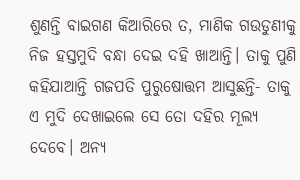ଶୁଣନ୍ତି ବାଇଗଣ କିଆରିରେ ତ, ମାଣିକ ଗଉଡୁଣୀକୁ ନିଜ ହସ୍ତମୁଦି ବନ୍ଧା ଦେଇ ଦହି ଖାଆନ୍ତି। ତାକୁ ପୁଣି କହିଯାଆନ୍ତି ଗଜପତି ପୁରୁଷୋତ୍ତମ ଆସୁଛନ୍ତି- ତାକୁ ଏ ମୁଦି ଦେଖାଇଲେ ସେ ତୋ ଦହିର ମୂଲ୍ୟ ଦେବେ। ଅନ୍ୟ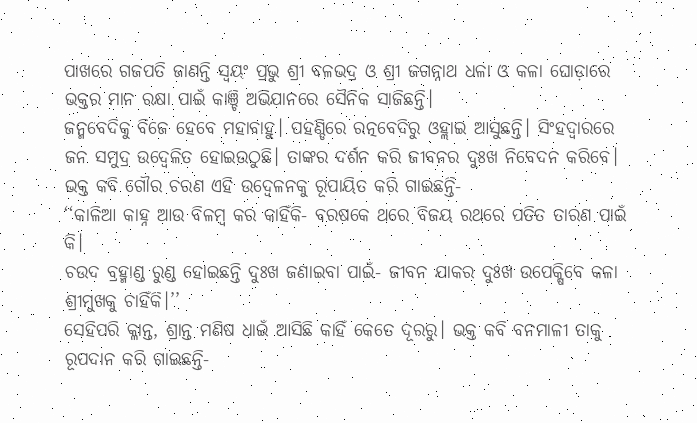ପାଖରେ ଗଜପତି ଜାଣନ୍ତି ସ୍ୱୟଂ ପ୍ରଭୁ ଶ୍ରୀ ବଳଭଦ୍ର ଓ ଶ୍ରୀ ଜଗନ୍ନାଥ ଧଳା ଓ କଳା ଘୋଡ଼ାରେ ଭକ୍ତର ମାନ ରକ୍ଷା ପାଇଁ କାଞ୍ଚି ଅଭିଯାନରେ ସୈନିକ ସାଜିଛନ୍ତି।
ଜନ୍ମବେଦିକୁ ବିଜେ ହେବେ ମହାବାହୁ। ପହଣ୍ଡିରେ ରତ୍ନବେଦିରୁ ଓହ୍ଲାଇ ଆସୁଛନ୍ତି। ସିଂହଦ୍ୱାରରେ ଜନ ସମୁଦ୍ର ଉଦ୍ବେଳିତ ହୋଇଉଠୁଛି। ତାଙ୍କର ଦର୍ଶନ କରି ଜୀବନର ଦୁଃଖ ନିବେଦନ କରିବେ। ଭକ୍ତ କବି ଗୌର ଚରଣ ଏହି ଉଦ୍ବେଳନକୁ ରୂପାୟିତ କରି ଗାଇଛନ୍ତି-
‘‘କାଳିଆ କାହ୍ନ ଆଉ ବିଳମ୍ବ କର କାହିଁକି- ବରଷକେ ଥରେ ବିଜୟ ରଥରେ ପତିତ ତାରଣ ପାଇଁ କି।
ଚଉଦ ବ୍ରହ୍ମାଣ୍ଡ ରୁଣ୍ଡ ହୋଇଛନ୍ତି ଦୁଃଖ ଜଣାଇବା ପାଇଁ- ଜୀବନ ଯାକର ଦୁଃଖ ଉପେକ୍ଷିବେ କଳା ଶ୍ରୀମୁଖକୁ ଚାହିଁକି।’’
ସେହିପରି କ୍ଳାନ୍ତ, ଶ୍ରାନ୍ତ ମଣିଷ ଧାଇଁ ଆସିଛି କାହିଁ କେତେ ଦୂରରୁ। ଭକ୍ତ କବି ବନମାଳୀ ତାକୁ ରୂପଦାନ କରି ଗାଇଛନ୍ତି-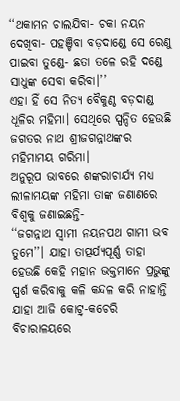‘‘ଥକାମନ ଚାଲଯିବା- ଚକା ନୟନ ଦେଖିବା- ପହଞ୍ଚିବା ବଡ଼ଦାଣ୍ଡେ ସେ ରେଣୁ ପାଇବା ତୁଣ୍ଡେ- ଛତା ତଳେ ରହି ଦଣ୍ଡେ ସାଧୁଙ୍କ ସେବା କରିବା।’’
ଏହା ହିଁ ସେ ନିତ୍ୟ ବୈକୁଣ୍ଠ ବଡ଼ଦାଣ୍ଡ ଧୂଳିର ମହିମା। ସେଥିରେ ସ୍ପନ୍ଦିତ ହେଉଛି ଜଗତର ନାଥ ଶ୍ରୀଜଗନ୍ନାଥଙ୍କର ମହିମାମୟ ଗରିମା।
ଅନୁରୂପ ଭାବରେ ଶଙ୍କରାଚାର୍ଯ୍ୟ ମଧ୍ୟ ଲୀଳାମୟଙ୍କ ମହିମା ତାଙ୍କ ଜଣାଣରେ ବିଶ୍ୱକୁ ଜଣାଇଛନ୍ତି-
‘‘ଜଗନ୍ନାଥ ସ୍ୱାମୀ ନୟନପଥ ଗାମୀ ଭବ ତୁମେ’’। ଯାହା ତାତ୍ପର୍ଯ୍ୟପୂର୍ଣ୍ଣ ତାହା ହେଉଛି କେହି ମହାନ ଭକ୍ତମାନେ ପ୍ରଭୁଙ୍କୁ ସ୍ପର୍ଶ କରିବାକୁ କଳି କନ୍ଦଳ କରି ନାହାନ୍ତି ଯାହା ଆଜି କୋଟ୍ର୍-କଚେରି ବିଚାରାଳୟରେ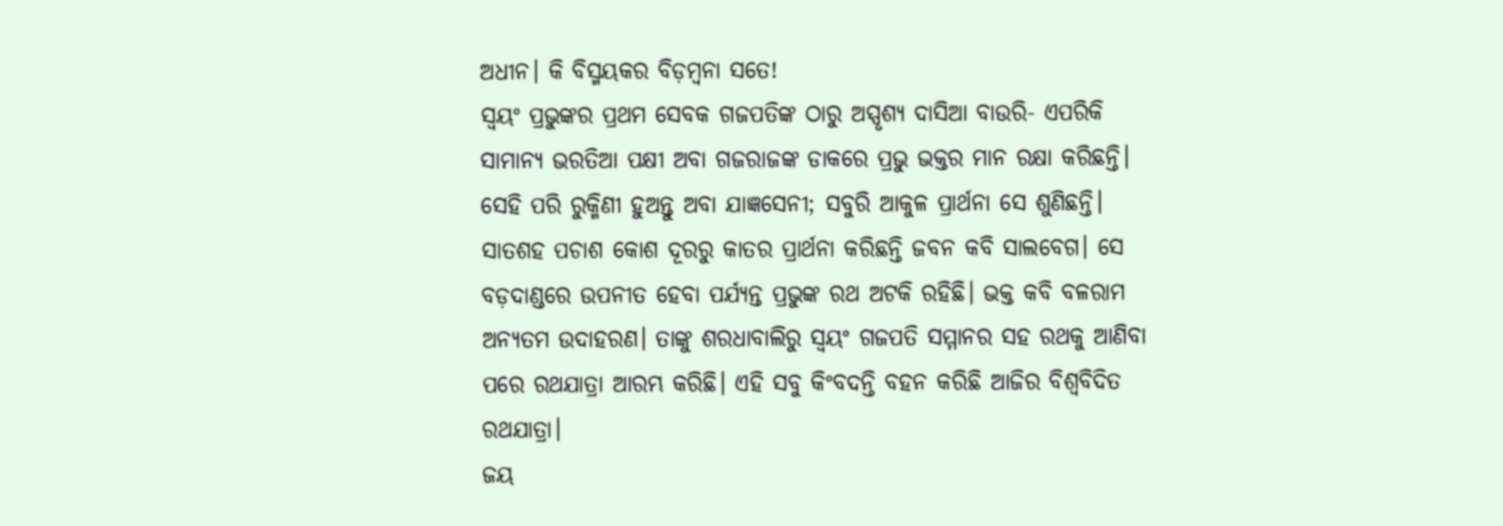ଅଧୀନ। କି ବିସ୍ମୟକର ବିଡ଼ମ୍ବନା ସତେ!
ସ୍ୱୟଂ ପ୍ରଭୁଙ୍କର ପ୍ରଥମ ସେବକ ଗଜପତିଙ୍କ ଠାରୁ ଅସ୍ପୃଶ୍ୟ ଦାସିଆ ବାଉରି- ଏପରିକି ସାମାନ୍ୟ ଭରତିଆ ପକ୍ଷୀ ଅବା ଗଜରାଜଙ୍କ ଡାକରେ ପ୍ରଭୁ ଭକ୍ତର ମାନ ରକ୍ଷା କରିଛନ୍ତି। ସେହି ପରି ରୁକ୍ମିଣୀ ହୁଅନ୍ତୁ ଅବା ଯାଜ୍ଞସେନୀ; ସବୁରି ଆକୁଳ ପ୍ରାର୍ଥନା ସେ ଶୁଣିଛନ୍ତି। ସାତଶହ ପଚାଶ କୋଶ ଦୂରରୁ କାତର ପ୍ରାର୍ଥନା କରିଛନ୍ତି ଜବନ କବି ସାଲବେଗ। ସେ ବଡ଼ଦାଣ୍ଡରେ ଉପନୀତ ହେବା ପର୍ଯ୍ୟନ୍ତ ପ୍ରଭୁଙ୍କ ରଥ ଅଟକି ରହିଛି। ଭକ୍ତ କବି ବଳରାମ ଅନ୍ୟତମ ଉଦାହରଣ। ତାଙ୍କୁ ଶରଧାବାଲିରୁ ସ୍ୱୟଂ ଗଜପତି ସମ୍ମାନର ସହ ରଥକୁ ଆଣିବା ପରେ ରଥଯାତ୍ରା ଆରମ୍ଭ କରିଛି। ଏହି ସବୁ କିଂବଦନ୍ତି ବହନ କରିଛି ଆଜିର ବିଶ୍ୱବିଦିତ ରଥଯାତ୍ରା।
ଜୟ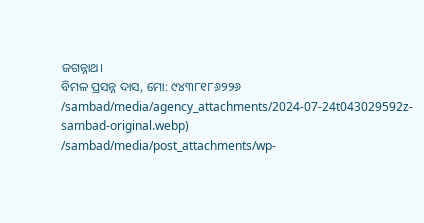ଜଗନ୍ନାଥ।
ବିମଳ ପ୍ରସନ୍ନ ଦାସ, ମୋ: ୯୪୩୮୧୮୬୨୨୬
/sambad/media/agency_attachments/2024-07-24t043029592z-sambad-original.webp)
/sambad/media/post_attachments/wp-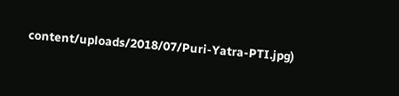content/uploads/2018/07/Puri-Yatra-PTI.jpg)